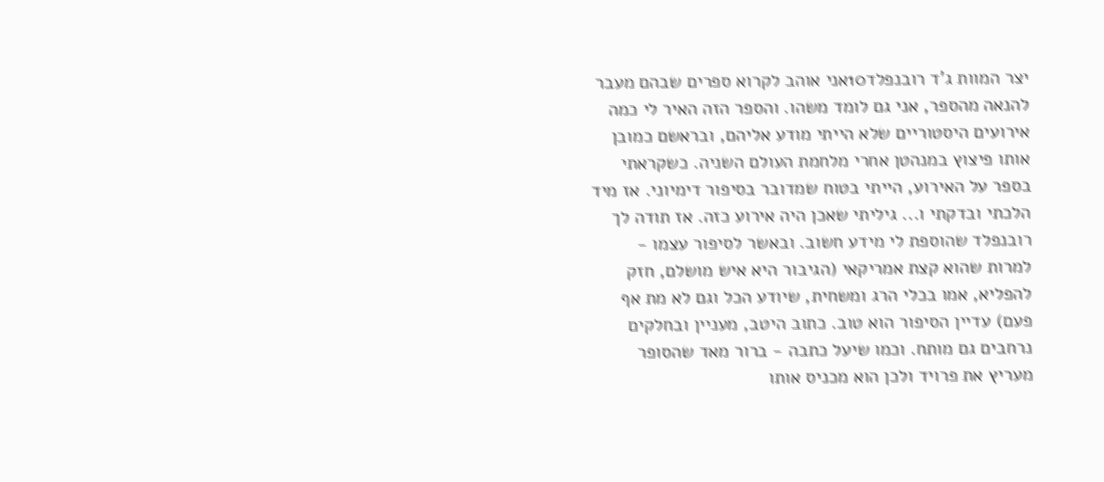יצר המוות ג'ד רובנפלד10אני אוהב לקרוא ספרים שבהם מעבר להנאה מהספר, אני גם לומד משהו. והספר הזה האיר לי כמה אירועים היסטוריים שלא הייתי מודע אליהם, ובראשם כמובן אותו פיצוץ במנהטן אחרי מלחמת העולם השניה. כשקראתי בספר על האירוע, הייתי בטוח שמדובר בסיפור דימיוני. אז מיד הלכתי ובדקתי ו... גיליתי שאכן היה אירוע כזה. אז תודה לך רובנפלד שהוספת לי מידע חשוב. ובאשר לסיפור עצמו - למרות שהוא קצת אמריקאי (הגיבור היא איש מושלם, חזק להפליא, אמו בכלי הרג ומשחית, שיודע הכל וגם לא מת אף פעם) עדיין הסיפור הוא טוב. כתוב היטב, מעניין ובחלקים נרחבים גם מותח. וכמו שיעל כתבה - ברור מאד שהסופר מעריץ את פרויד ולכן הוא מכניס אותו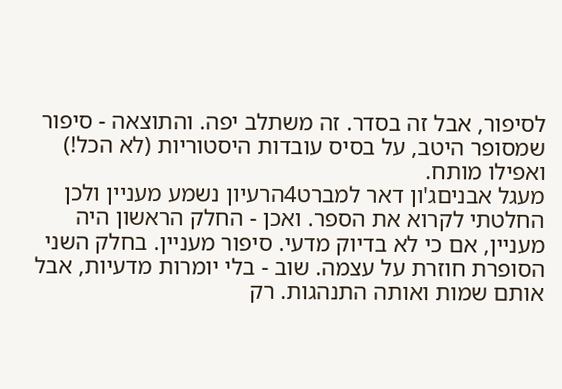לסיפור, אבל זה בסדר. זה משתלב יפה. והתוצאה - סיפור שמסופר היטב, על בסיס עובדות היסטוריות (לא הכל!) ואפילו מותח.
מעגל אבניםג'ון דאר למברט4הרעיון נשמע מעניין ולכן החלטתי לקרוא את הספר. ואכן - החלק הראשון היה מעניין, אם כי לא בדיוק מדעי. סיפור מעניין. בחלק השני הסופרת חוזרת על עצמה. שוב - בלי יומרות מדעיות, אבל אותם שמות ואותה התנהגות. רק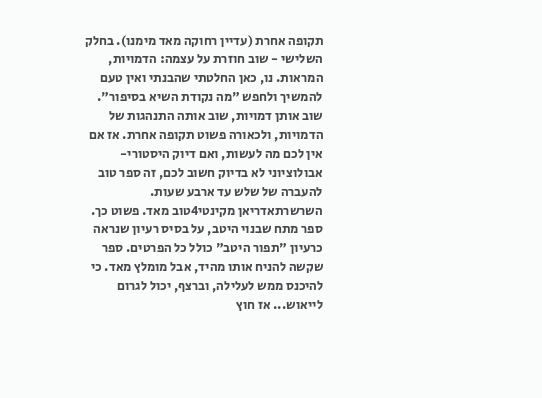תקופה אחרת (עדיין רחוקה מאד מימנו). בחלק השלישי - שוב חוזרת על עצמה: הדמויות, המראות. נו, כאן החלטתי שהבנתי ואין טעם להמשיך ולחפש "מה נקודת השיא בסיפור". שוב אותן דמויות, שוב אותה התנהגות של הדמויות, ולכאורה פשוט תקופה אחרת. אז אם אין לכם מה לעשות, ואם דיוק היסטורי-אבולוציוני לא בדיוק חשוב לכם, זה ספר טוב להעברה של שלש עד ארבע שעות.
השרשרתאדריאן מקינטי4טוב מאד. פשוט כך. ספר מתח שבנוי היטב, על בסיס רעיון שנראה כרעיון "תפור היטב" כולל כל הפרטים. ספר שקשה להניח אותו מהיד, אבל מומלץ מאד. כי להיכנס ממש לעלילה, וברצף, יכול לגרום לייאוש... אז חוץ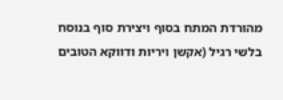מהורדת המתח בסוף ויצירת סוף בנוסח בלשי רגיל (אקשן ויריות ודווקא הטובים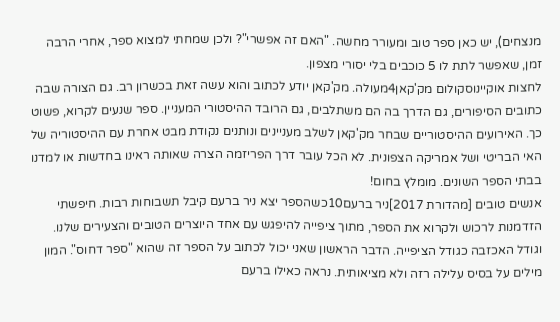מנצחים), יש כאן ספר טוב ומעורר מחשה. "האם זה אפשרי"? ולכן שמחתי למצוא ספר, אחרי הרבה זמן, שאפשר לתת לו 5 כוכבים בלי יסורי מצפון.
לחצות אוקיינוסקולום מק'קאן4מעולה. מק'קאן יודע לכתוב והוא עשה זאת בכשרון רב. גם הצורה שבה כתובים הסיפורים, גם הדרך בה הם משתלבים, גם הרובד ההיסטורי המעניין. ספר שנעים לקרוא, פשוט כך. האירועים ההיסטוריים שבחר מק'קאן לשלב מעניינים ונותנים נקודת מבט אחרת עם ההיסטוריה של האי הבריטי ושל אמריקה הצפונית. לא הכל עובר דרך הפריזמה הצרה שאותה ראינו בחדשות או למדנו בבתי הספר השונים. מומלץ בחום!
אנשים טובים [מהדורת 2017]ניר ברעם10כשהספר יצא ניר ברעם קיבל תשבוחות רבות. חיפשתי הזדמנות לרכוש ולקרוא את הספר, מתוך ציפייה להיפגש עם אחד היוצרים הטובים והצעירים שלנו. וגודל האכזבה כגודל הציפייה. הדבר הראשון שאני יכול לכתוב על הספר זה שהוא "ספר דחוס". המון מילים על בסיס עלילה רזה ולא מציאותית. נראה כאילו ברעם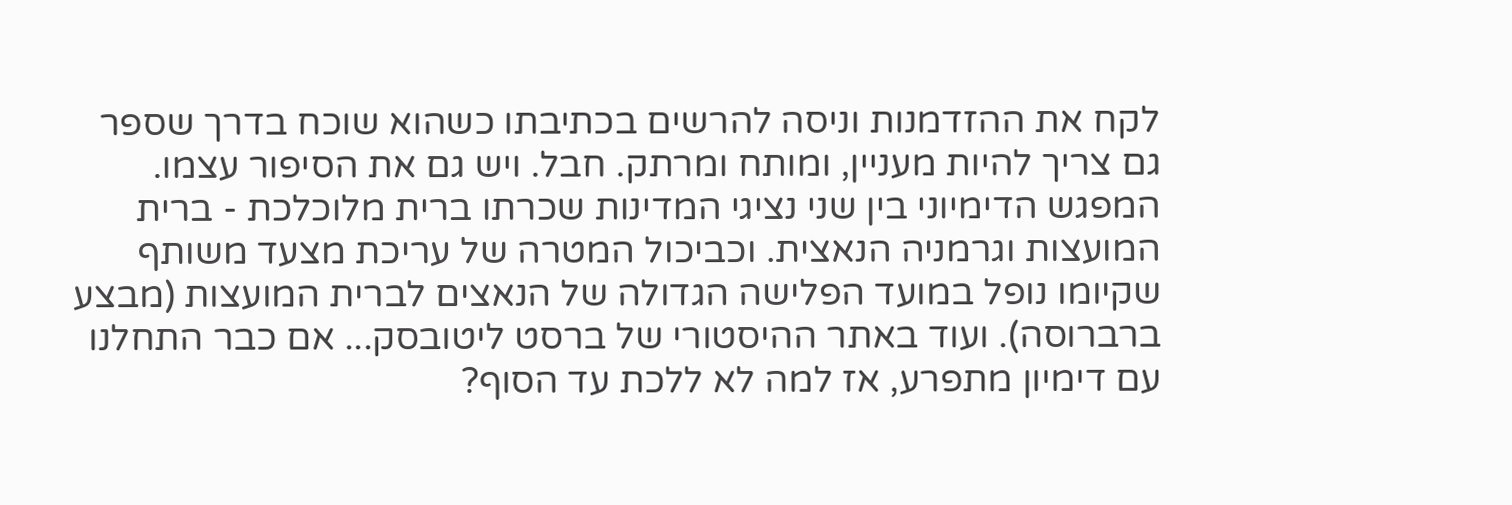לקח את ההזדמנות וניסה להרשים בכתיבתו כשהוא שוכח בדרך שספר גם צריך להיות מעניין, ומותח ומרתק. חבל. ויש גם את הסיפור עצמו. המפגש הדימיוני בין שני נציגי המדינות שכרתו ברית מלוכלכת - ברית המועצות וגרמניה הנאצית. וכביכול המטרה של עריכת מצעד משותף שקיומו נופל במועד הפלישה הגדולה של הנאצים לברית המועצות (מבצע ברברוסה). ועוד באתר ההיסטורי של ברסט ליטובסק... אם כבר התחלנו עם דימיון מתפרע, אז למה לא ללכת עד הסוף?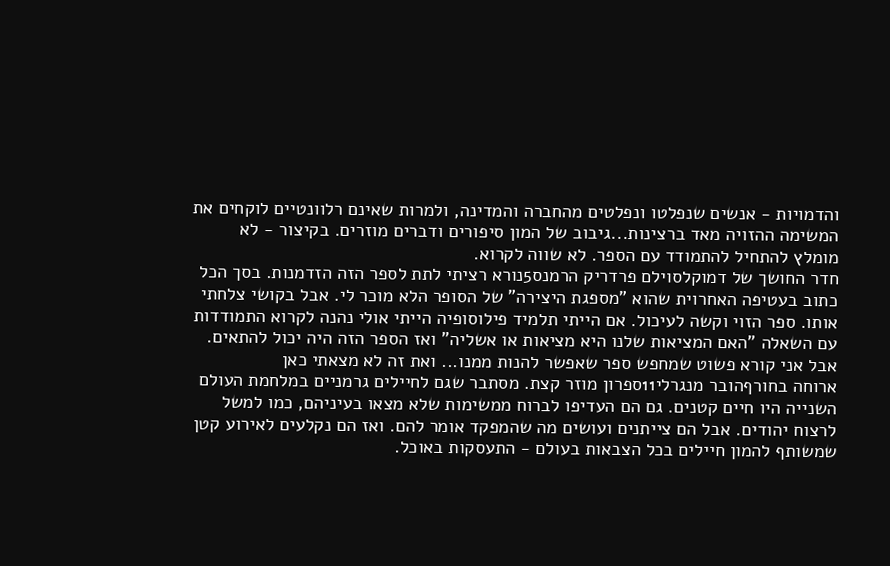והדמויות - אנשים שנפלטו ונפלטים מהחברה והמדינה, ולמרות שאינם רלוונטיים לוקחים את המשימה ההזויה מאד ברצינות...גיבוב של המון סיפורים ודברים מוזרים. בקיצור - לא מומלץ להתחיל להתמודד עם הספר. לא שווה לקרוא.
חדר החושך של דמוקלסוילם פרדריק הרמנס5נורא רציתי לתת לספר הזה הזדמנות. בסך הכל כתוב בעטיפה האחרוית שהוא "מספגת היצירה" של הסופר הלא מוכר לי. אבל בקושי צלחתי אותו. ספר הזוי וקשה לעיכול. אם הייתי תלמיד פילוסופיה הייתי אולי נהנה לקרוא התמודדות עם השאלה "האם המציאות שלנו היא מציאות או אשליה" ואז הספר הזה היה יכול להתאים. אבל אני קורא פשוט שמחפש ספר שאפשר להנות ממנו... ואת זה לא מצאתי כאן
ארוחה בחורףהובר מנגרלי11ספרון מוזר קצת. מסתבר שגם לחיילים גרמניים במלחמת העולם השנייה היו חיים קטנים. גם הם העדיפו לברוח ממשימות שלא מצאו בעיניהם, כמו למשל לרצוח יהודים. אבל הם צייתנים ועושים מה שהמפקד אומר להם. ואז הם נקלעים לאירוע קטן שמשותף להמון חיילים בכל הצבאות בעולם - התעסקות באוכל.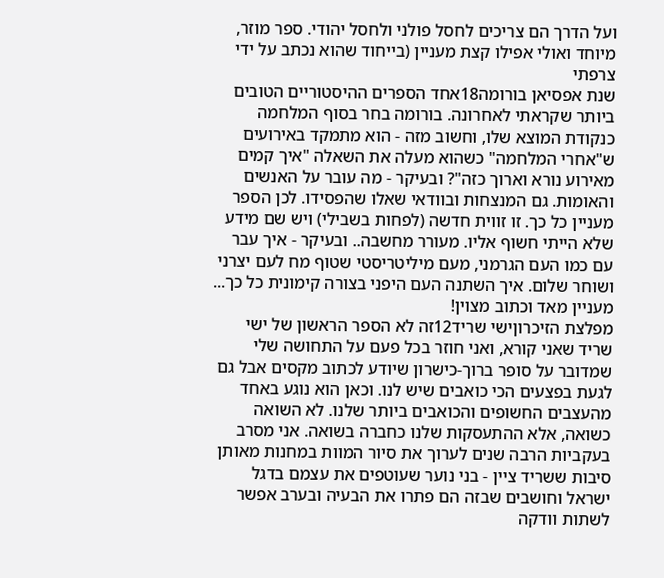ועל הדרך הם צריכים לחסל פולני ולחסל יהודי. ספר מוזר, מיוחד ואולי אפילו קצת מעניין (בייחוד שהוא נכתב על ידי צרפתי
שנת אפסיאן בורומה18אחד הספרים ההיסטוריים הטובים ביותר שקראתי לאחרונה. בורומה בחר בסוף המלחמה כנקודת המוצא שלו, וחשוב מזה - הוא מתמקד באירועים ש"אחרי המלחמה" כשהוא מעלה את השאלה "איך קמים מאירוע נורא וארוך כזה"? ובעיקר - מה עובר על האנשים והאומות. גם המנצחות ובוודאי שאלו שהפסידו. לכן הספר מעניין כל כך. זו זווית חדשה (לפחות בשבילי) ויש שם מידע שלא הייתי חשוף אליו. מעורר מחשבה.. ובעיקר - איך עבר עם כמו העם הגרמני, מעם מיליטריסטי שטוף מח לעם יצרני ושוחר שלום. איך השתנה העם היפני בצורה קימונית כל כך... מעניין מאד וכתוב מצוין!
מפלצת הזיכרוןישי שריד12זה לא הספר הראשון של ישי שריד שאני קורא, ואני חוזר בכל פעם על התחושה שלי שמדובר על סופר ברוך-כישרון שיודע לכתוב מקסים אבל גם לגעת בפצעים הכי כואבים שיש לנו. וכאן הוא נוגע באחד מהעצבים החשופים והכואבים ביותר שלנו. לא השואה כשואה, אלא ההתעסקות שלנו כחברה בשואה. אני מסרב בעקביות הרבה שנים לערוך את סיור המוות במחנות מאותן סיבות ששריד ציין - בני נוער שעוטפים את עצמם בדגל ישראל וחושבים שבזה הם פתרו את הבעיה ובערב אפשר לשתות וודקה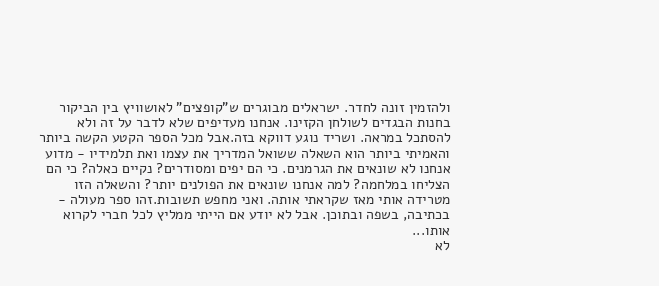ולהזמין זונה לחדר. ישראלים מבוגרים ש"קופצים" לאושוויץ בין הביקור בחנות הבגדים לשולחן הקזינו. אנחנו מעדיפים שלא לדבר על זה ולא להסתכל במראה. ושריד נוגע דווקא בזה.אבל מכל הספר הקטע הקשה ביותר והאמיתי ביותר הוא השאלה ששואל המדריך את עצמו ואת תלמידיו - מדוע אנחנו לא שונאים את הגרמנים. כי הם יפים ומסודרים? נקיים כאלה? כי הם הצליחו במלחמה? למה אנחנו שונאים את הפולנים יותר? והשאלה הזו מטרידה אותי מאז שקראתי אותה. ואני מחפש תשובות.זהו ספר מעולה - בכתיבה, בשפה ובתוכן. אבל לא יודע אם הייתי ממליץ לכל חברי לקרוא אותו...
לא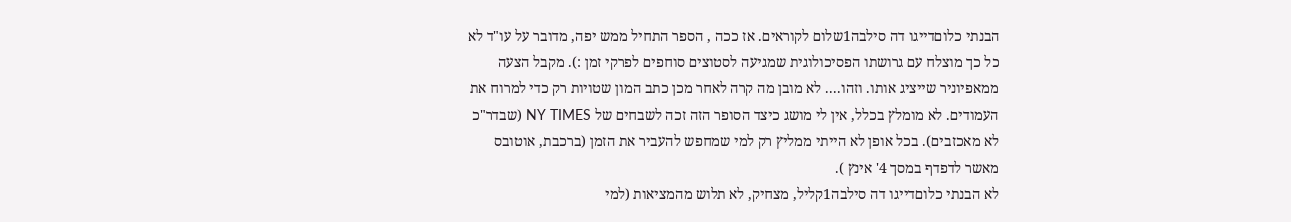הבנתי כלוםדייגו דה סילבה1שלום לקוראים. אז ככה , הספר התחיל ממש יפה, מדובר על עו"ד לא כל כך מוצלח עם גרושתו הפסיכולוגית שמגיעה לסטוצים סוחפים לפרקי זמן :). מקבל הצעה ממאפיוניר שייציג אותו. וזהו.... לא מובן מה קרה לאחר מכן כתב המון שטויות רק כדי למרוח את העמודים. לא מומלץ בכלל, אין לי מושג כיצד הסופר הזה זכה לשבחים של NY TIMES (שבדר"כ לא מאכזבים). בכל אופן לא הייתי ממליץ רק למי שמחפש להעביר את הזמן (ברכבת, אוטובס מאשר לדפדף במסך 4' אינץ ).
לא הבנתי כלוםדייגו דה סילבה1קליל, מצחיק, לא תלוש מהמציאות (למי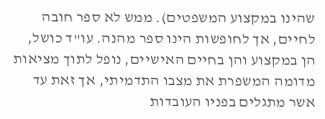שהינו במקצוע המשפטים). ממש לא ספר חובה לחיים, אך לחופשות הינו ספר מהנה. עו"ד כושל, הן במקצוע והן בחיים האישיים, נופל לתוך מציאות מדומה המשפרת את מצבו התדמיתי, אך זאת עד אשר מתגלים בפניו העובדות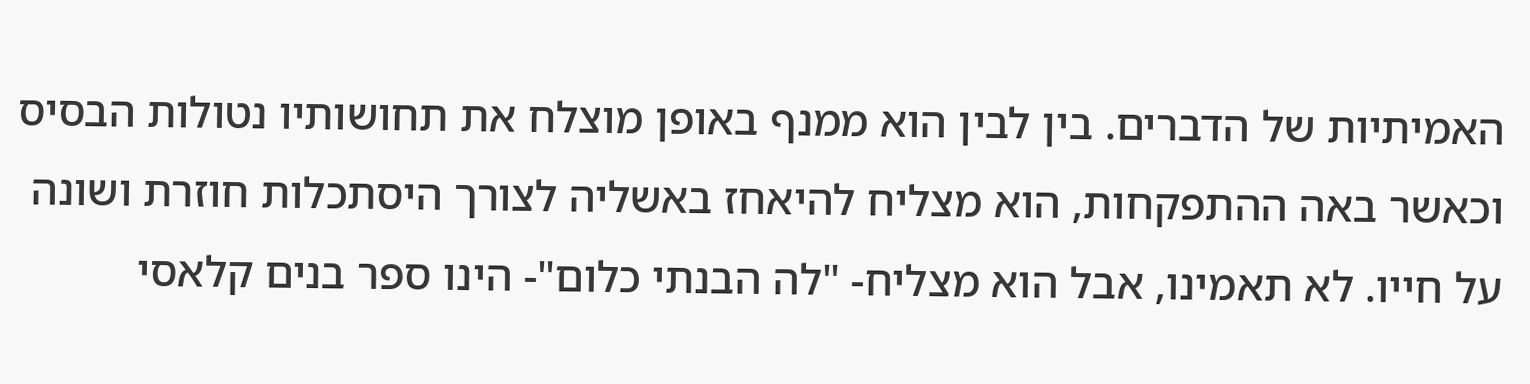האמיתיות של הדברים. בין לבין הוא ממנף באופן מוצלח את תחושותיו נטולות הבסיס וכאשר באה ההתפקחות, הוא מצליח להיאחז באשליה לצורך היסתכלות חוזרת ושונה על חייו. לא תאמינו, אבל הוא מצליח- "לה הבנתי כלום"- הינו ספר בנים קלאסי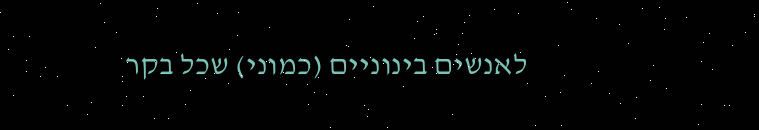לאנשים בינוניים (כמוני) שכל בקר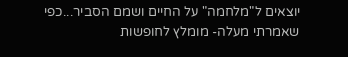יוצאים ל"מלחמה" על החיים ושמם הסביר...כפי שאמרתי מעלה- מומלץ לחופשות